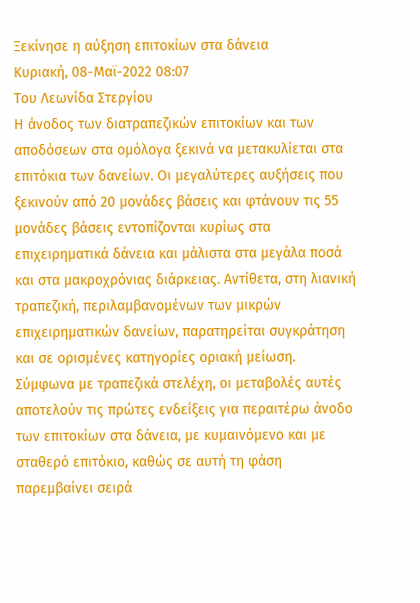Ξεκίνησε η αύξηση επιτοκίων στα δάνεια
Κυριακή, 08-Μαϊ-2022 08:07
Του Λεωνίδα Στεργίου
Η άνοδος των διατραπεζικών επιτοκίων και των αποδόσεων στα ομόλογα ξεκινά να μετακυλίεται στα επιτόκια των δανείων. Οι μεγαλύτερες αυξήσεις που ξεκινούν από 20 μονάδες βάσεις και φτάνουν τις 55 μονάδες βάσεις εντοπίζονται κυρίως στα επιχειρηματικά δάνεια και μάλιστα στα μεγάλα ποσά και στα μακροχρόνιας διάρκειας. Αντίθετα, στη λιανική τραπεζική, περιλαμβανομένων των μικρών επιχειρηματικών δανείων, παρατηρείται συγκράτηση και σε ορισμένες κατηγορίες οριακή μείωση.
Σύμφωνα με τραπεζικά στελέχη, οι μεταβολές αυτές αποτελούν τις πρώτες ενδείξεις για περαιτέρω άνοδο των επιτοκίων στα δάνεια, με κυμαινόμενο και με σταθερό επιτόκιο, καθώς σε αυτή τη φάση παρεμβαίνει σειρά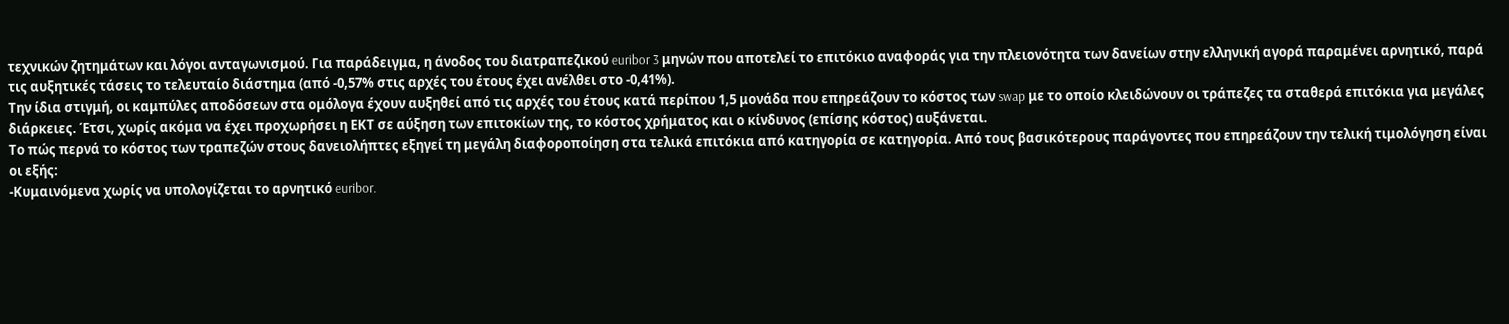τεχνικών ζητημάτων και λόγοι ανταγωνισμού. Για παράδειγμα, η άνοδος του διατραπεζικού euribor 3 μηνών που αποτελεί το επιτόκιο αναφοράς για την πλειονότητα των δανείων στην ελληνική αγορά παραμένει αρνητικό, παρά τις αυξητικές τάσεις το τελευταίο διάστημα (από -0,57% στις αρχές του έτους έχει ανέλθει στο -0,41%).
Την ίδια στιγμή, οι καμπύλες αποδόσεων στα ομόλογα έχουν αυξηθεί από τις αρχές του έτους κατά περίπου 1,5 μονάδα που επηρεάζουν το κόστος των swap με το οποίο κλειδώνουν οι τράπεζες τα σταθερά επιτόκια για μεγάλες διάρκειες. Έτσι, χωρίς ακόμα να έχει προχωρήσει η ΕΚΤ σε αύξηση των επιτοκίων της, το κόστος χρήματος και ο κίνδυνος (επίσης κόστος) αυξάνεται.
Το πώς περνά το κόστος των τραπεζών στους δανειολήπτες εξηγεί τη μεγάλη διαφοροποίηση στα τελικά επιτόκια από κατηγορία σε κατηγορία. Από τους βασικότερους παράγοντες που επηρεάζουν την τελική τιμολόγηση είναι οι εξής:
-Κυμαινόμενα χωρίς να υπολογίζεται το αρνητικό euribor.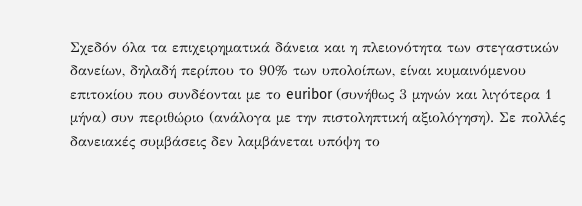Σχεδόν όλα τα επιχειρηματικά δάνεια και η πλειονότητα των στεγαστικών δανείων, δηλαδή περίπου το 90% των υπολοίπων, είναι κυμαινόμενου επιτοκίου που συνδέονται με το euribor (συνήθως 3 μηνών και λιγότερα 1 μήνα) συν περιθώριο (ανάλογα με την πιστοληπτική αξιολόγηση). Σε πολλές δανειακές συμβάσεις δεν λαμβάνεται υπόψη το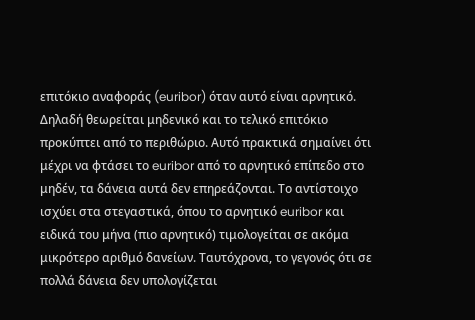επιτόκιο αναφοράς (euribor) όταν αυτό είναι αρνητικό. Δηλαδή θεωρείται μηδενικό και το τελικό επιτόκιο προκύπτει από το περιθώριο. Αυτό πρακτικά σημαίνει ότι μέχρι να φτάσει το euribor από το αρνητικό επίπεδο στο μηδέν, τα δάνεια αυτά δεν επηρεάζονται. Το αντίστοιχο ισχύει στα στεγαστικά, όπου το αρνητικό euribor και ειδικά του μήνα (πιο αρνητικό) τιμολογείται σε ακόμα μικρότερο αριθμό δανείων. Ταυτόχρονα, το γεγονός ότι σε πολλά δάνεια δεν υπολογίζεται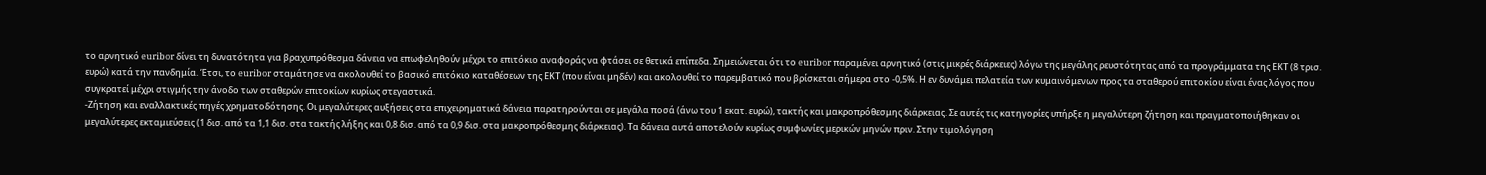το αρνητικό euribor δίνει τη δυνατότητα για βραχυπρόθεσμα δάνεια να επωφεληθούν μέχρι το επιτόκιο αναφοράς να φτάσει σε θετικά επίπεδα. Σημειώνεται ότι το euribor παραμένει αρνητικό (στις μικρές διάρκειες) λόγω της μεγάλης ρευστότητας από τα προγράμματα της ΕΚΤ (8 τρισ. ευρώ) κατά την πανδημία. Έτσι, το euribor σταμάτησε να ακολουθεί το βασικό επιτόκιο καταθέσεων της ΕΚΤ (που είναι μηδέν) και ακολουθεί το παρεμβατικό που βρίσκεται σήμερα στο -0,5%. Η εν δυνάμει πελατεία των κυμαινόμενων προς τα σταθερού επιτοκίου είναι ένας λόγος που συγκρατεί μέχρι στιγμής την άνοδο των σταθερών επιτοκίων κυρίως στεγαστικά.
-Ζήτηση και εναλλακτικές πηγές χρηματοδότησης. Οι μεγαλύτερες αυξήσεις στα επιχειρηματικά δάνεια παρατηρούνται σε μεγάλα ποσά (άνω του 1 εκατ. ευρώ), τακτής και μακροπρόθεσμης διάρκειας. Σε αυτές τις κατηγορίες υπήρξε η μεγαλύτερη ζήτηση και πραγματοποιήθηκαν οι μεγαλύτερες εκταμιεύσεις (1 δισ. από τα 1,1 δισ. στα τακτής λήξης και 0,8 δισ. από τα 0,9 δισ. στα μακροπρόθεσμης διάρκειας). Τα δάνεια αυτά αποτελούν κυρίως συμφωνίες μερικών μηνών πριν. Στην τιμολόγηση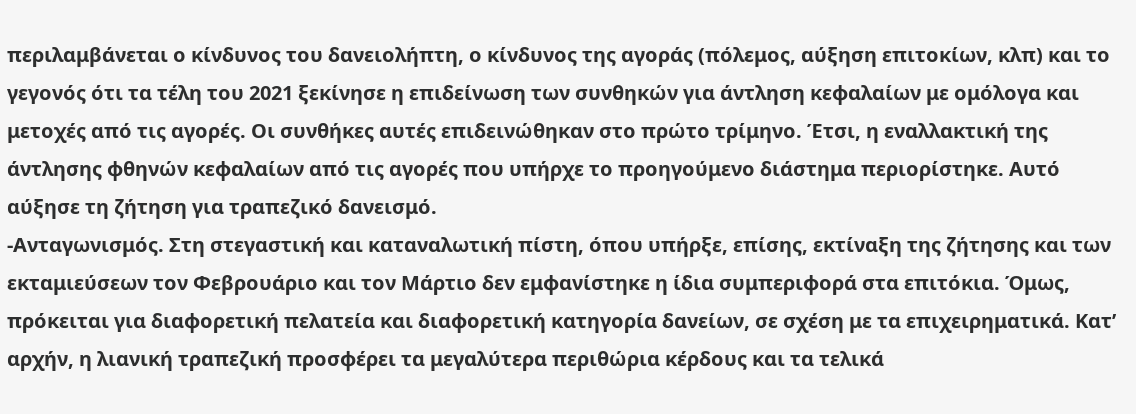περιλαμβάνεται ο κίνδυνος του δανειολήπτη, ο κίνδυνος της αγοράς (πόλεμος, αύξηση επιτοκίων, κλπ) και το γεγονός ότι τα τέλη του 2021 ξεκίνησε η επιδείνωση των συνθηκών για άντληση κεφαλαίων με ομόλογα και μετοχές από τις αγορές. Οι συνθήκες αυτές επιδεινώθηκαν στο πρώτο τρίμηνο. Έτσι, η εναλλακτική της άντλησης φθηνών κεφαλαίων από τις αγορές που υπήρχε το προηγούμενο διάστημα περιορίστηκε. Αυτό αύξησε τη ζήτηση για τραπεζικό δανεισμό.
-Ανταγωνισμός. Στη στεγαστική και καταναλωτική πίστη, όπου υπήρξε, επίσης, εκτίναξη της ζήτησης και των εκταμιεύσεων τον Φεβρουάριο και τον Μάρτιο δεν εμφανίστηκε η ίδια συμπεριφορά στα επιτόκια. Όμως, πρόκειται για διαφορετική πελατεία και διαφορετική κατηγορία δανείων, σε σχέση με τα επιχειρηματικά. Κατ’ αρχήν, η λιανική τραπεζική προσφέρει τα μεγαλύτερα περιθώρια κέρδους και τα τελικά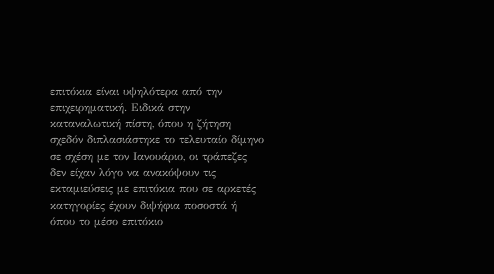επιτόκια είναι υψηλότερα από την επιχειρηματική. Ειδικά στην καταναλωτική πίστη, όπου η ζήτηση σχεδόν διπλασιάστηκε το τελευταίο δίμηνο σε σχέση με τον Ιανουάριο, οι τράπεζες δεν είχαν λόγο να ανακόψουν τις εκταμιεύσεις με επιτόκια που σε αρκετές κατηγορίες έχουν διψήφια ποσοστά ή όπου το μέσο επιτόκιο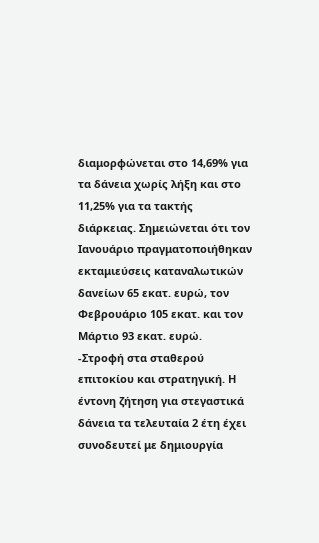διαμορφώνεται στο 14,69% για τα δάνεια χωρίς λήξη και στο 11,25% για τα τακτής διάρκειας. Σημειώνεται ότι τον Ιανουάριο πραγματοποιήθηκαν εκταμιεύσεις καταναλωτικών δανείων 65 εκατ. ευρώ, τον Φεβρουάριο 105 εκατ. και τον Μάρτιο 93 εκατ. ευρώ.
-Στροφή στα σταθερού επιτοκίου και στρατηγική. Η έντονη ζήτηση για στεγαστικά δάνεια τα τελευταία 2 έτη έχει συνοδευτεί με δημιουργία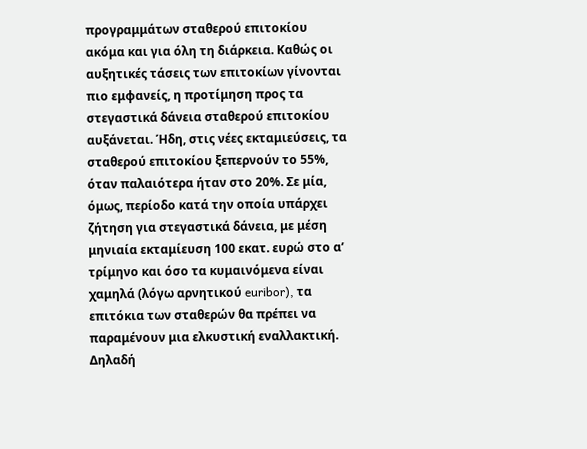προγραμμάτων σταθερού επιτοκίου ακόμα και για όλη τη διάρκεια. Καθώς οι αυξητικές τάσεις των επιτοκίων γίνονται πιο εμφανείς, η προτίμηση προς τα στεγαστικά δάνεια σταθερού επιτοκίου αυξάνεται. Ήδη, στις νέες εκταμιεύσεις, τα σταθερού επιτοκίου ξεπερνούν το 55%, όταν παλαιότερα ήταν στο 20%. Σε μία, όμως, περίοδο κατά την οποία υπάρχει ζήτηση για στεγαστικά δάνεια, με μέση μηνιαία εκταμίευση 100 εκατ. ευρώ στο α’ τρίμηνο και όσο τα κυμαινόμενα είναι χαμηλά (λόγω αρνητικού euribor), τα επιτόκια των σταθερών θα πρέπει να παραμένουν μια ελκυστική εναλλακτική. Δηλαδή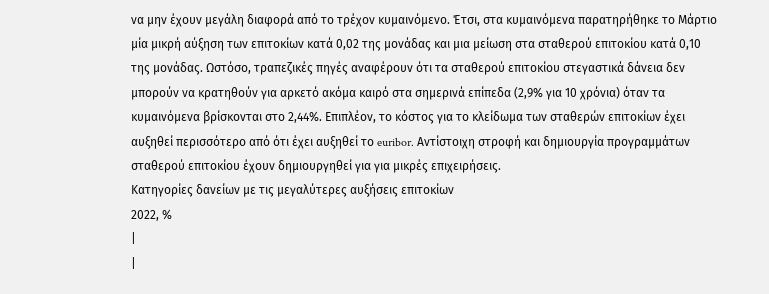να μην έχουν μεγάλη διαφορά από το τρέχον κυμαινόμενο. Έτσι, στα κυμαινόμενα παρατηρήθηκε το Μάρτιο μία μικρή αύξηση των επιτοκίων κατά 0,02 της μονάδας και μια μείωση στα σταθερού επιτοκίου κατά 0,10 της μονάδας. Ωστόσο, τραπεζικές πηγές αναφέρουν ότι τα σταθερού επιτοκίου στεγαστικά δάνεια δεν μπορούν να κρατηθούν για αρκετό ακόμα καιρό στα σημερινά επίπεδα (2,9% για 10 χρόνια) όταν τα κυμαινόμενα βρίσκονται στο 2,44%. Επιπλέον, το κόστος για το κλείδωμα των σταθερών επιτοκίων έχει αυξηθεί περισσότερο από ότι έχει αυξηθεί το euribor. Αντίστοιχη στροφή και δημιουργία προγραμμάτων σταθερού επιτοκίου έχουν δημιουργηθεί για για μικρές επιχειρήσεις.
Κατηγορίες δανείων με τις μεγαλύτερες αυξήσεις επιτοκίων
2022, %
|
|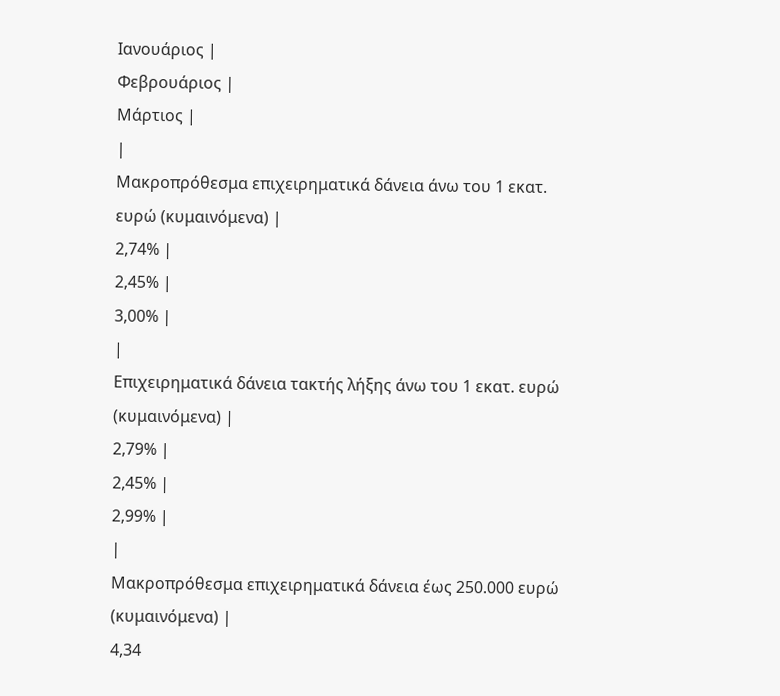Ιανουάριος |
Φεβρουάριος |
Μάρτιος |
|
Μακροπρόθεσμα επιχειρηματικά δάνεια άνω του 1 εκατ. ευρώ (κυμαινόμενα) |
2,74% |
2,45% |
3,00% |
|
Επιχειρηματικά δάνεια τακτής λήξης άνω του 1 εκατ. ευρώ (κυμαινόμενα) |
2,79% |
2,45% |
2,99% |
|
Μακροπρόθεσμα επιχειρηματικά δάνεια έως 250.000 ευρώ (κυμαινόμενα) |
4,34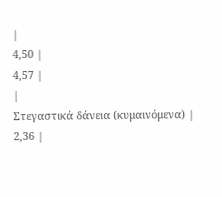|
4,50 |
4,57 |
|
Στεγαστικά δάνεια (κυμαινόμενα) |
2,36 |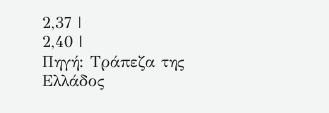2,37 |
2,40 |
Πηγή: Τράπεζα της Ελλάδος